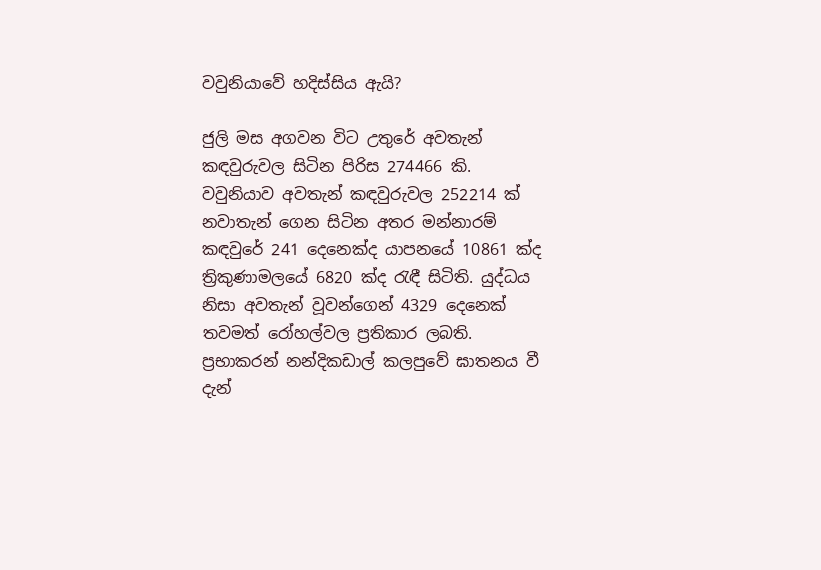වවුනියාවේ හදිස්‌සිය ඇයි?

ජුලි මස අගවන විට උතුරේ අවතැන් කඳවුරුවල සිටින පිරිස 274466 කි. වවුනියාව අවතැන් කඳවුරුවල 252214 ක්‌ නවාතැන් ගෙන සිටින අතර මන්නාරම් කඳවුරේ 241 දෙනෙක්‌ද යාපනයේ 10861 ක්‌ද ත්‍රිකුණාමලයේ 6820 ක්‌ද රැඳී සිටිති. යුද්ධය නිසා අවතැන් වූවන්ගෙන් 4329 දෙනෙක්‌ තවමත් රෝහල්වල ප්‍රතිකාර ලබති. ප්‍රභාකරන් නන්දිකඩාල් කලපුවේ ඝාතනය වී දැන්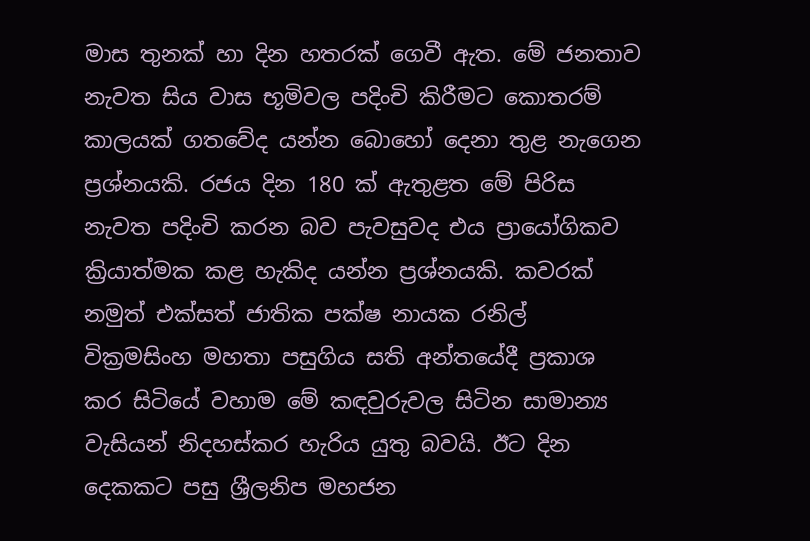මාස තුනක්‌ හා දින හතරක්‌ ගෙවී ඇත. මේ ජනතාව නැවත සිය වාස භූමිවල පදිංචි කිරීමට කොතරම් කාලයක්‌ ගතවේද යන්න බොහෝ දෙනා තුළ නැගෙන ප්‍රශ්නයකි. රජය දින 180 ක්‌ ඇතුළත මේ පිරිස නැවත පදිංචි කරන බව පැවසුවද එය ප්‍රායෝගිකව ක්‍රියාත්මක කළ හැකිද යන්න ප්‍රශ්නයකි. කවරක්‌ නමුත් එක්‌සත් ජාතික පක්‌ෂ නායක රනිල් වික්‍රමසිංහ මහතා පසුගිය සති අන්තයේදී ප්‍රකාශ කර සිටියේ වහාම මේ කඳවුරුවල සිටින සාමාන්‍ය වැසියන් නිදහස්‌කර හැරිය යුතු බවයි. ඊට දින දෙකකට පසු ශ්‍රීලනිප මහජන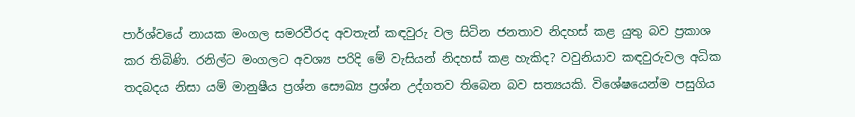පාර්ශ්වයේ නායක මංගල සමරවීරද අවතැන් කඳවුරු වල සිටින ජනතාව නිදහස්‌ කළ යුතු බව ප්‍රකාශ කර තිබිණි. රනිල්ට මංගලට අවශ්‍ය පරිදි මේ වැසියන් නිදහස්‌ කළ හැකිද? වවුනියාව කඳවුරුවල අධික තදබදය නිසා යම් මානුෂීය ප්‍රශ්න සෞඛ්‍ය ප්‍රශ්න උද්ගතව තිබෙන බව සත්‍යයකි. විශේෂයෙන්ම පසුගිය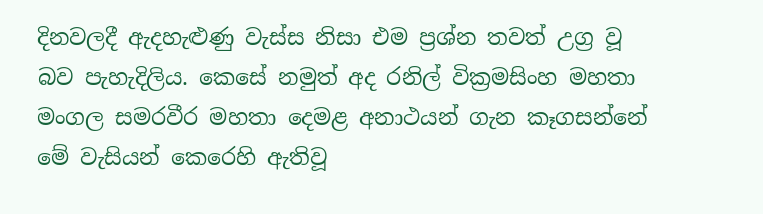දිනවලදී ඇදහැළුණු වැස්‌ස නිසා එම ප්‍රශ්න තවත් උග්‍ර වූ බව පැහැදිලිය. කෙසේ නමුත් අද රනිල් වික්‍රමසිංහ මහතා මංගල සමරවීර මහතා දෙමළ අනාථයන් ගැන කෑගසන්නේ මේ වැසියන් කෙරෙහි ඇතිවූ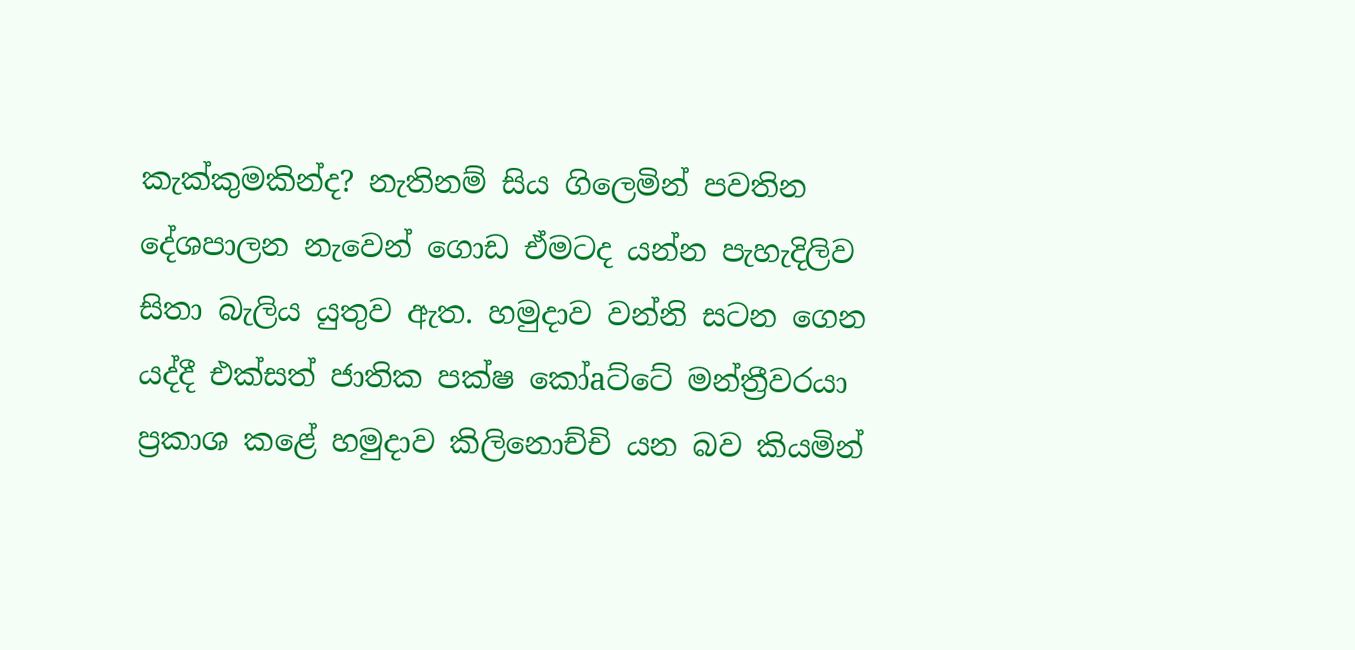කැක්‌කුමකින්ද? නැතිනම් සිය ගිලෙමින් පවතින දේශපාලන නැවෙන් ගොඩ ඒමටද යන්න පැහැදිලිව සිතා බැලිය යුතුව ඇත. හමුදාව වන්නි සටන ගෙන යද්දී එක්‌සත් ජාතික පක්‌ෂ කෝaට්‌ටේ මන්ත්‍රීවරයා ප්‍රකාශ කළේ හමුදාව කිලිනොච්චි යන බව කියමින්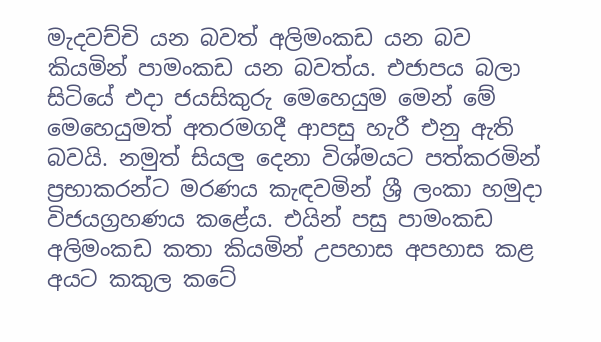මැදවච්චි යන බවත් අලිමංකඩ යන බව කියමින් පාමංකඩ යන බවත්ය. එජාපය බලා සිටියේ එදා ජයසිකුරු මෙහෙයුම මෙන් මේ මෙහෙයුමත් අතරමගදී ආපසු හැරී එනු ඇති බවයි. නමුත් සියලු දෙනා විශ්මයට පත්කරමින් ප්‍රභාකරන්ට මරණය කැඳවමින් ශ්‍රී ලංකා හමුදා විජයග්‍රහණය කළේය. එයින් පසු පාමංකඩ අලිමංකඩ කතා කියමින් උපහාස අපහාස කළ අයට කකුල කටේ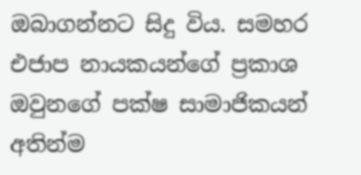ඔබාගන්නට සිදු විය. සමහර එජාප නායකයන්ගේ ප්‍රකාශ ඔවුනගේ පක්‌ෂ සාමාජිකයන් අතින්ම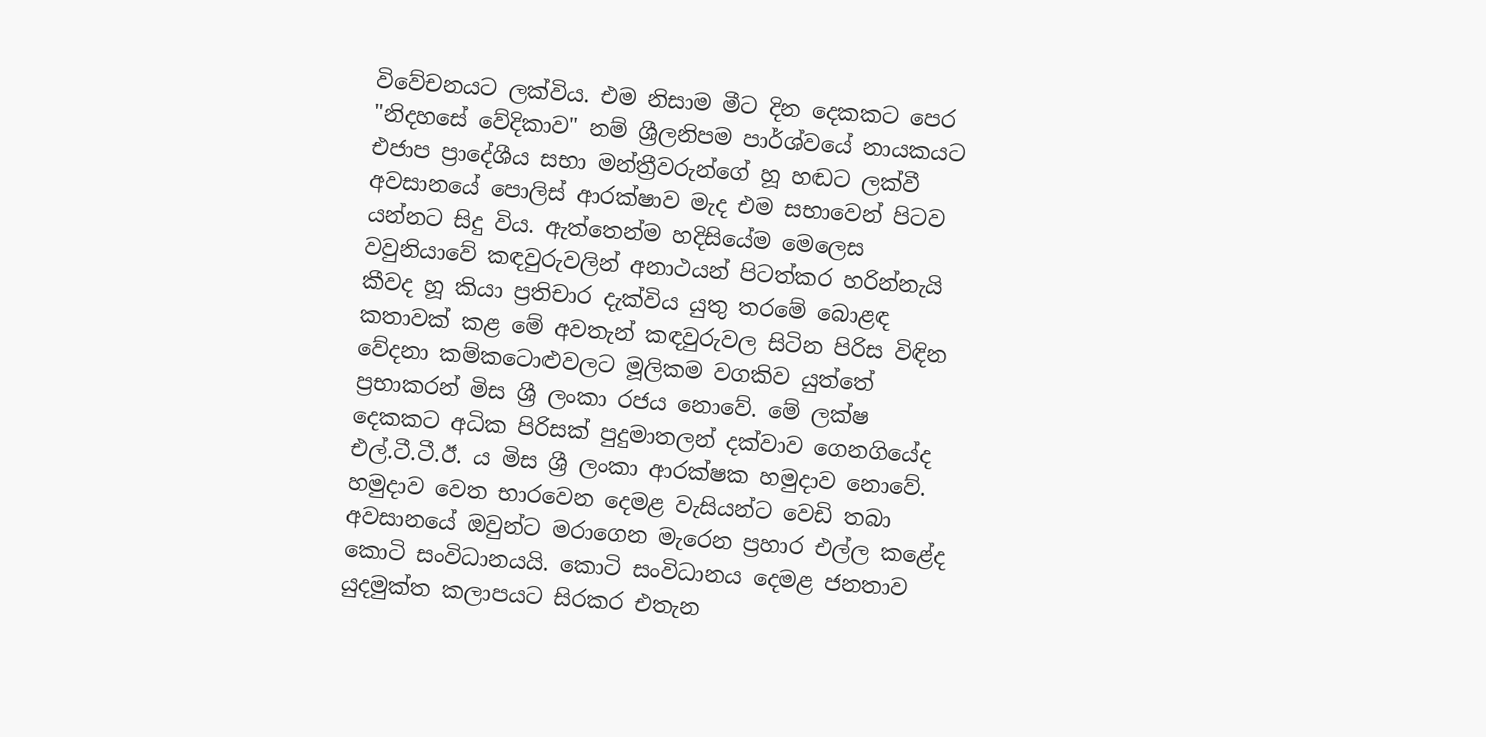විවේචනයට ලක්‌විය. එම නිසාම මීට දින දෙකකට පෙර "නිදහසේ වේදිකාව" නම් ශ්‍රීලනිපම පාර්ශ්වයේ නායකයට එජාප ප්‍රාදේශීය සභා මන්ත්‍රීවරුන්ගේ හූ හඬට ලක්‌වී අවසානයේ පොලිස්‌ ආරක්‌ෂාව මැද එම සභාවෙන් පිටව යන්නට සිදු විය. ඇත්තෙන්ම හදිසියේම මෙලෙස වවුනියාවේ කඳවුරුවලින් අනාථයන් පිටත්කර හරින්නැයි කීවද හූ කියා ප්‍රතිචාර දැක්‌විය යුතු තරමේ බොළඳ කතාවක්‌ කළ මේ අවතැන් කඳවුරුවල සිටින පිරිස විඳින වේදනා කම්කටොළුවලට මූලිකම වගකිව යුත්තේ ප්‍රභාකරන් මිස ශ්‍රී ලංකා රජය නොවේ. මේ ලක්‌ෂ දෙකකට අධික පිරිසක්‌ පුදුමාතලන් දක්‌වාව ගෙනගියේද එල්.ටී.ටී.ඊ. ය මිස ශ්‍රී ලංකා ආරක්‌ෂක හමුදාව නොවේ. හමුදාව වෙත භාරවෙන දෙමළ වැසියන්ට වෙඩි තබා අවසානයේ ඔවුන්ට මරාගෙන මැරෙන ප්‍රහාර එල්ල කළේද කොටි සංවිධානයයි. කොටි සංවිධානය දෙමළ ජනතාව යුදමුක්‌ත කලාපයට සිරකර එතැන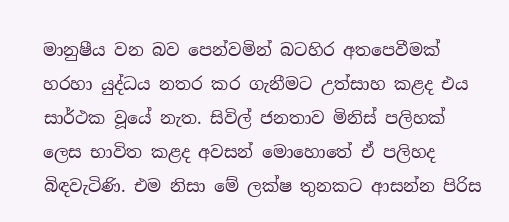මානුෂීය වන බව පෙන්වමින් බටහිර අතපෙවීමක්‌ හරහා යුද්ධය නතර කර ගැනීමට උත්සාහ කළද එය සාර්ථක වූයේ නැත. සිවිල් ජනතාව මිනිස්‌ පලිහක්‌ ලෙස භාවිත කළද අවසන් මොහොතේ ඒ පලිහද බිඳවැටිණි. එම නිසා මේ ලක්‌ෂ තුනකට ආසන්න පිරිස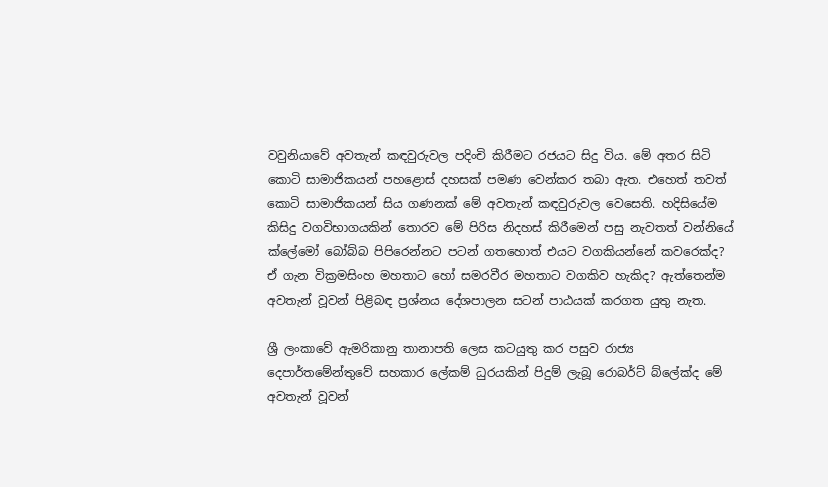වවුනියාවේ අවතැන් කඳවුරුවල පදිංචි කිරීමට රජයට සිදු විය. මේ අතර සිටි කොටි සාමාජිකයන් පහළොස්‌ දහසක්‌ පමණ වෙන්කර තබා ඇත. එහෙත් තවත් කොටි සාමාජිකයන් සිය ගණනක්‌ මේ අවතැන් කඳවුරුවල වෙසෙති. හදිසියේම කිසිදු වගවිභාගයකින් තොරව මේ පිරිස නිදහස්‌ කිරීමෙන් පසු නැවතත් වන්නියේ ක්‌ලේමෝ බෝබ්බ පිපිරෙන්නට පටන් ගතහොත් එයට වගකියන්නේ කවරෙක්‌ද? ඒ ගැන වික්‍රමසිංහ මහතාට හෝ සමරවීර මහතාට වගකිව හැකිද? ඇත්තෙන්ම අවතැන් වූවන් පිළිබඳ ප්‍රශ්නය දේශපාලන සටන් පාඨයක්‌ කරගත යුතු නැත.

ශ්‍රී ලංකාවේ ඇමරිකානු තානාපති ලෙස කටයුතු කර පසුව රාජ්‍ය දෙපාර්තමේන්තුවේ සහකාර ලේකම් ධුරයකින් පිදුම් ලැබූ රොබර්ට්‌ බ්ලේක්‌ද මේ අවතැන් වූවන්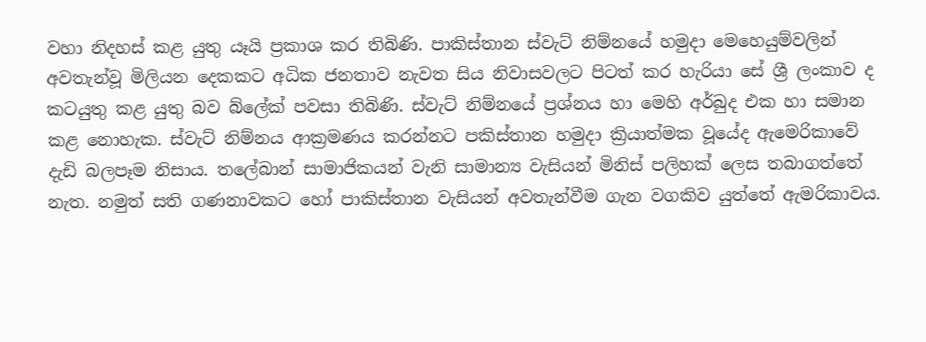වහා නිදහස්‌ කළ යුතු යෑයි ප්‍රකාශ කර තිබිණි. පාකිස්‌තාන ස්‌වැට්‌ නිම්නයේ හමුදා මෙහෙයුම්වලින් අවතැන්වූ මිලියන දෙකකට අධික ජනතාව නැවත සිය නිවාසවලට පිටත් කර හැරියා සේ ශ්‍රී ලංකාව ද කටයුතු කළ යුතු බව බ්ලේක්‌ පවසා තිබිණි. ස්‌වැට්‌ නිම්නයේ ප්‍රශ්නය හා මෙහි අර්බුද එක හා සමාන කළ නොහැක. ස්‌වැට්‌ නිම්නය ආක්‍රමණය කරන්නට පකිස්‌තාන හමුදා ක්‍රියාත්මක වූයේද ඇමෙරිකාවේ දැඩි බලපෑම නිසාය. තලේබාන් සාමාජිකයන් වැනි සාමාන්‍ය වැසියන් මිනිස්‌ පලිහක්‌ ලෙස තබාගත්තේ නැත. නමුත් සති ගණනාවකට හෝ පාකිස්‌තාන වැසියන් අවතැන්වීම ගැන වගකිව යුත්තේ ඇමරිකාවය.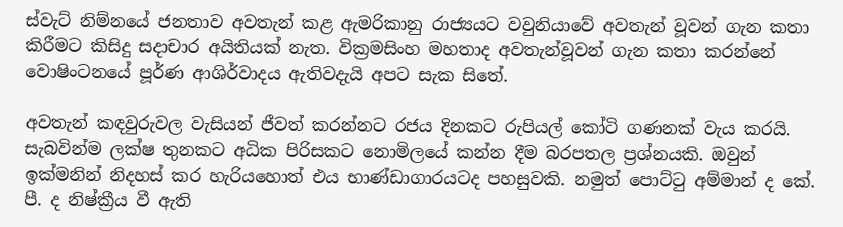ස්‌වැට්‌ නිම්නයේ ජනතාව අවතැන් කළ ඇමරිකානු රාජ්‍යයට වවුනියාවේ අවතැන් වූවන් ගැන කතා කිරීමට කිසිදු සදාචාර අයිතියක්‌ නැත. වික්‍රමසිංහ මහතාද අවතැන්වූවන් ගැන කතා කරන්නේ වොෂිංටනයේ පූර්ණ ආශිර්වාදය ඇතිවදැයි අපට සැක සිතේ.

අවතැන් කඳවුරුවල වැසියන් ජීවත් කරන්නට රජය දිනකට රුපියල් කෝටි ගණනක්‌ වැය කරයි. සැබවින්ම ලක්‌ෂ තුනකට අධික පිරිසකට නොමිලයේ කන්න දීම බරපතල ප්‍රශ්නයකි. ඔවුන් ඉක්‌මනින් නිදහස්‌ කර හැරියහොත් එය භාණ්‌ඩාගාරයටද පහසුවකි. නමුත් පොට්‌ටු අම්මාන් ද කේ. පී. ද නිෂ්ක්‍රීය වී ඇති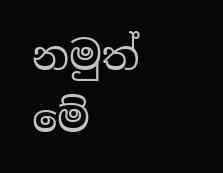නමුත් මේ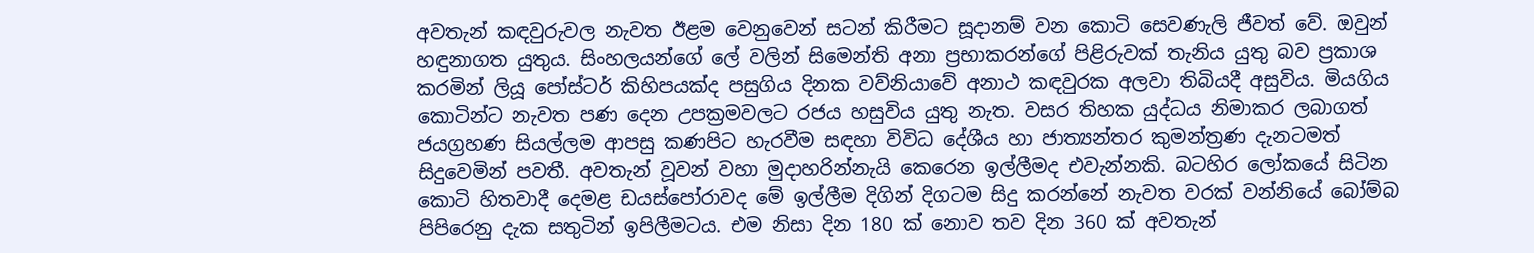අවතැන් කඳවුරුවල නැවත ඊළම වෙනුවෙන් සටන් කිරීමට සූදානම් වන කොටි සෙවණැලි ජීවත් වේ. ඔවුන් හඳුනාගත යුතුය. සිංහලයන්ගේ ලේ වලින් සිමෙන්ති අනා ප්‍රභාකරන්ගේ පිළිරුවක්‌ තැනිය යුතු බව ප්‍රකාශ කරමින් ලියූ පෝස්‌ටර් කිහිපයක්‌ද පසුගිය දිනක වව්නියාවේ අනාථ කඳවුරක අලවා තිබියදී අසුවිය. මියගිය කොටින්ට නැවත පණ දෙන උපක්‍රමවලට රජය හසුවිය යුතු නැත. වසර තිහක යුද්ධය නිමාකර ලබාගත් ජයග්‍රහණ සියල්ලම ආපසු කණපිට හැරවීම සඳහා විවිධ දේශීය හා ජාත්‍යන්තර කුමන්ත්‍රණ දැනටමත් සිදුවෙමින් පවතී. අවතැන් වූවන් වහා මුදාහරින්නැයි කෙරෙන ඉල්ලීමද එවැන්නකි. බටහිර ලෝකයේ සිටින කොටි හිතවාදී දෙමළ ඩයස්‌පෝරාවද මේ ඉල්ලීම දිගින් දිගටම සිදු කරන්නේ නැවත වරක්‌ වන්නියේ බෝම්බ පිපිරෙනු දැක සතුටින් ඉපිලීමටය. එම නිසා දින 180 ක්‌ නොව තව දින 360 ක්‌ අවතැන්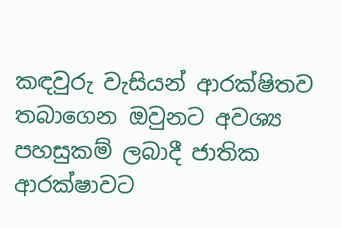කඳවුරු වැසියන් ආරක්‌ෂිතව තබාගෙන ඔවුනට අවශ්‍ය පහසුකම් ලබාදී ජාතික ආරක්‌ෂාවට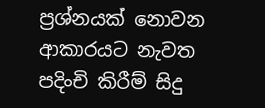ප්‍රශ්නයක්‌ නොවන ආකාරයට නැවත පදිංචි කිරීම් සිදු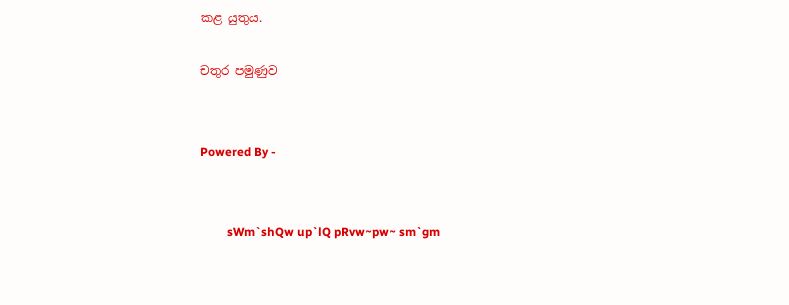කළ යුතුය.

චතුර පමුණුව


Powered By -


         sWm`shQw up`lQ pRvw~pw~ sm`gm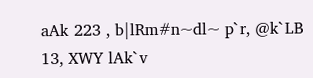aAk 223 , b|lRm#n~dl~ p`r, @k`LB 13, XWY lAk`v